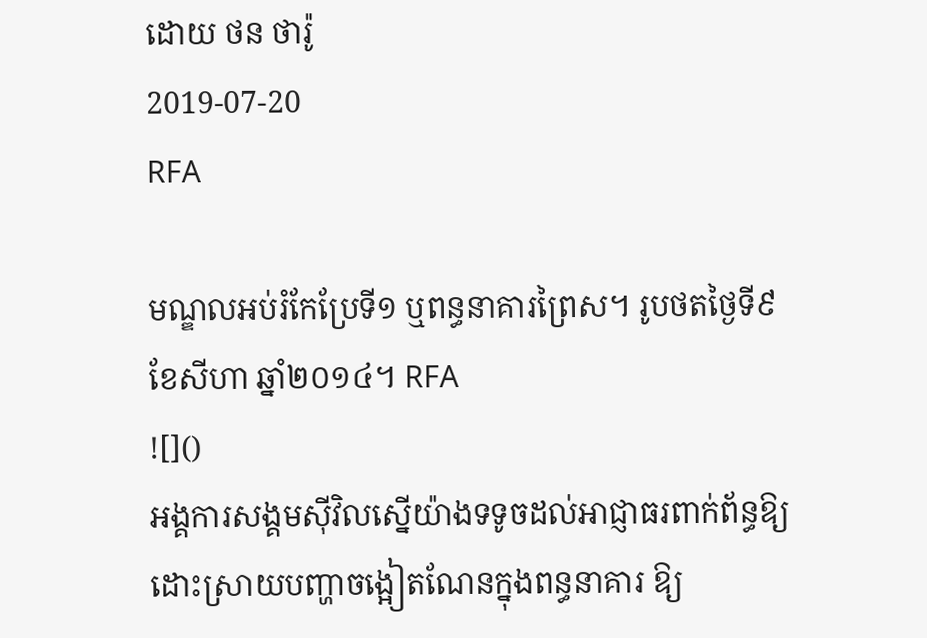ដោយ ថន ថារ៉ូ
2019-07-20
RFA

មណ្ឌលអប់រំកែប្រែទី១ ឬពន្ធនាគារព្រៃស។ រូបថតថ្ងៃទី៩ ខែសីហា ឆ្នាំ២០១៤។ RFA
![]()
អង្គការសង្គមស៊ីវិលស្នើយ៉ាងទទូចដល់អាជ្ញាធរពាក់ព័ន្ធឱ្យដោះស្រាយបញ្ហាចង្អៀតណែនក្នុងពន្ធនាគារ ឱ្យ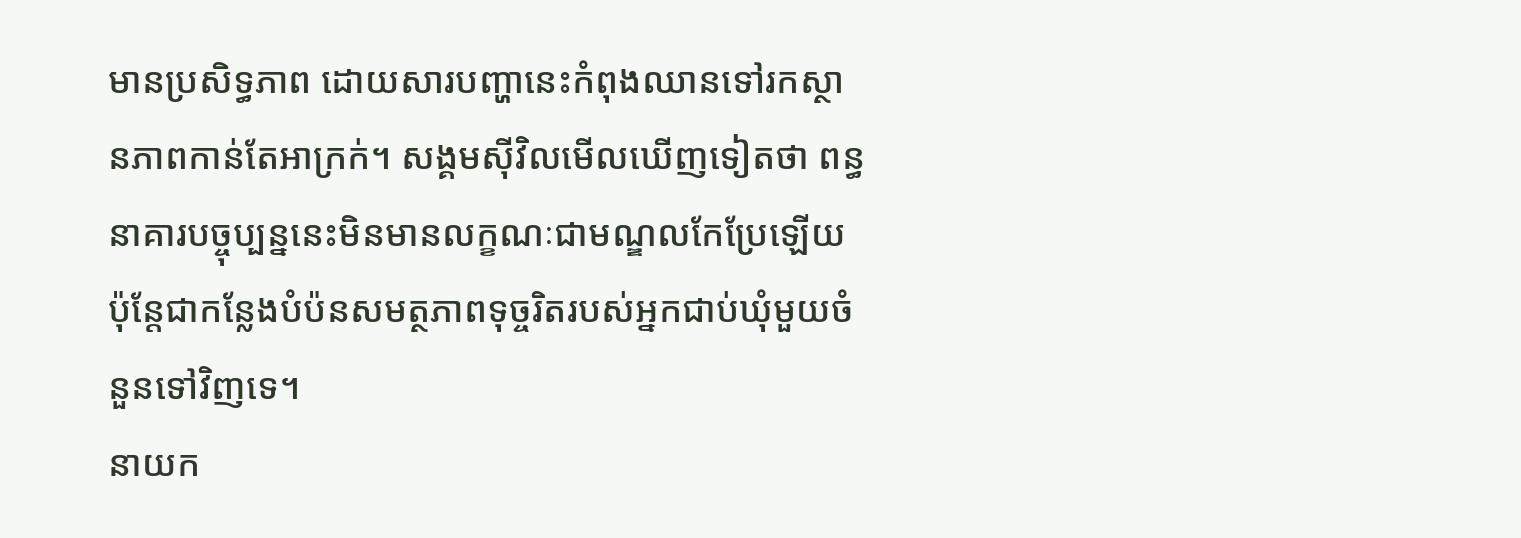មានប្រសិទ្ធភាព ដោយសារបញ្ហានេះកំពុងឈានទៅរកស្ថានភាពកាន់តែអាក្រក់។ សង្គមស៊ីវិលមើលឃើញទៀតថា ពន្ធនាគារបច្ចុប្បន្ននេះមិនមានលក្ខណៈជាមណ្ឌលកែប្រែឡើយ ប៉ុន្តែជាកន្លែងបំប៉នសមត្ថភាពទុច្ចរិតរបស់អ្នកជាប់ឃុំមួយចំនួនទៅវិញទេ។
នាយក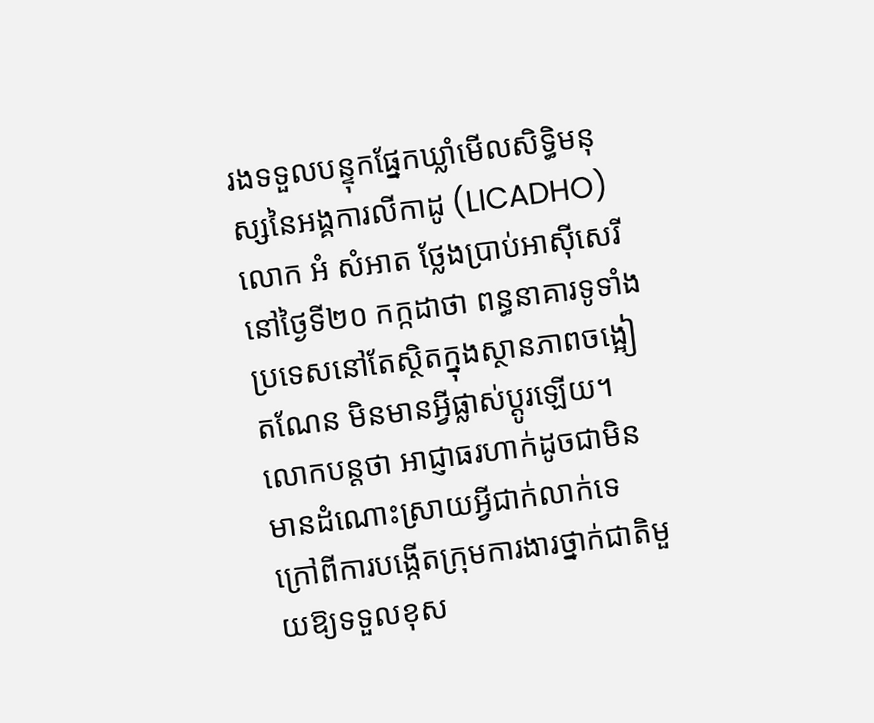រងទទួលបន្ទុកផ្នែកឃ្លាំមើលសិទ្ធិមនុស្សនៃអង្គការលីកាដូ (LICADHO) លោក អំ សំអាត ថ្លែងប្រាប់អាស៊ីសេរីនៅថ្ងៃទី២០ កក្កដាថា ពន្ធនាគារទូទាំងប្រទេសនៅតែស្ថិតក្នុងស្ថានភាពចង្អៀតណែន មិនមានអ្វីផ្លាស់ប្ដូរឡើយ។ លោកបន្តថា អាជ្ញាធរហាក់ដូចជាមិនមានដំណោះស្រាយអ្វីជាក់លាក់ទេ ក្រៅពីការបង្កើតក្រុមការងារថ្នាក់ជាតិមួយឱ្យទទួលខុស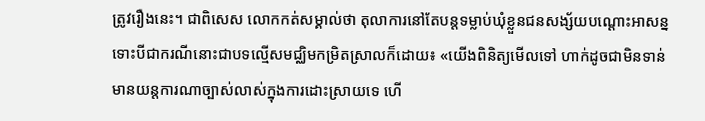ត្រូវរឿងនេះ។ ជាពិសេស លោកកត់សម្គាល់ថា តុលាការនៅតែបន្តទម្លាប់ឃុំខ្លួនជនសង្ស័យបណ្ដោះអាសន្ន ទោះបីជាករណីនោះជាបទល្មើសមជ្ឈិមកម្រិតស្រាលក៏ដោយ៖ «យើងពិនិត្យមើលទៅ ហាក់ដូចជាមិនទាន់មានយន្តការណាច្បាស់លាស់ក្នុងការដោះស្រាយទេ ហើ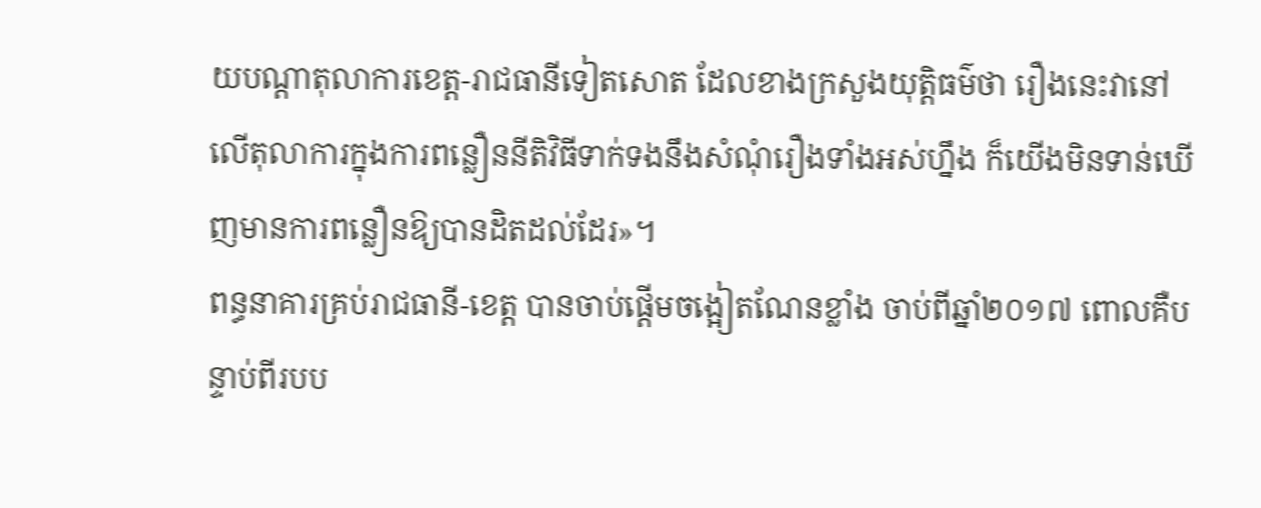យបណ្ដាតុលាការខេត្ត-រាជធានីទៀតសោត ដែលខាងក្រសួងយុត្តិធម៌ថា រឿងនេះវានៅលើតុលាការក្នុងការពន្លឿននីតិវិធីទាក់ទងនឹងសំណុំរឿងទាំងអស់ហ្នឹង ក៏យើងមិនទាន់ឃើញមានការពន្លឿនឱ្យបានដិតដល់ដែរ»។
ពន្ធនាគារគ្រប់រាជធានី-ខេត្ត បានចាប់ផ្ដើមចង្អៀតណែនខ្លាំង ចាប់ពីឆ្នាំ២០១៧ ពោលគឺបន្ទាប់ពីរបប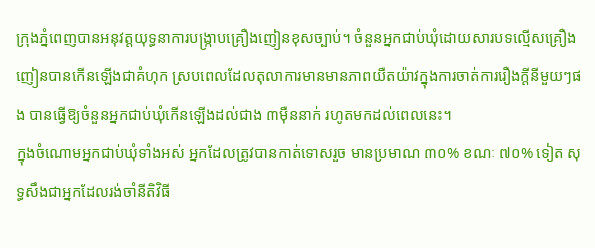ក្រុងភ្នំពេញបានអនុវត្តយុទ្ធនាការបង្ក្រាបគ្រឿងញៀនខុសច្បាប់។ ចំនួនអ្នកជាប់ឃុំដោយសារបទល្មើសគ្រឿងញៀនបានកើនឡើងជាគំហុក ស្របពេលដែលតុលាការមានមានភាពយឺតយ៉ាវក្នុងការចាត់ការរឿងក្តីនីមួយៗផង បានធ្វើឱ្យចំនួនអ្នកជាប់ឃុំកើនឡើងដល់ជាង ៣ម៉ឺននាក់ រហូតមកដល់ពេលនេះ។
ក្នុងចំណោមអ្នកជាប់ឃុំទាំងអស់ អ្នកដែលត្រូវបានកាត់ទោសរួច មានប្រមាណ ៣០% ខណៈ ៧០% ទៀត សុទ្ធសឹងជាអ្នកដែលរង់ចាំនីតិវិធី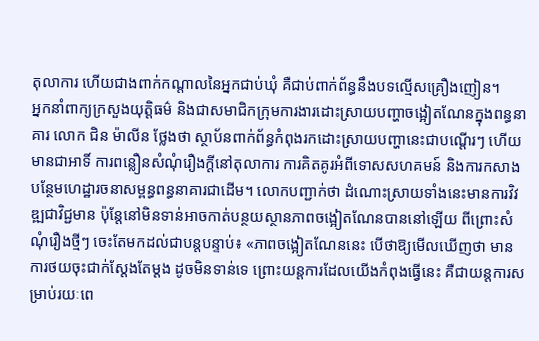តុលាការ ហើយជាងពាក់កណ្តាលនៃអ្នកជាប់ឃុំ គឺជាប់ពាក់ព័ន្ធនឹងបទល្មើសគ្រឿងញៀន។
អ្នកនាំពាក្យក្រសួងយុត្តិធម៌ និងជាសមាជិកក្រុមការងារដោះស្រាយបញ្ហាចង្អៀតណែនក្នុងពន្ធនាគារ លោក ជិន ម៉ាលីន ថ្លែងថា ស្ថាប័នពាក់ព័ន្ធកំពុងរកដោះស្រាយបញ្ហានេះជាបណ្តើរៗ ហើយ មានជាអាទិ៍ ការពន្លឿនសំណុំរឿងក្តីនៅតុលាការ ការគិតគូរអំពីទោសសហគមន៍ និងការកសាងបន្ថែមហេដ្ឋារចនាសម្ពន្ធពន្ធនាគារជាដើម។ លោកបញ្ជាក់ថា ដំណោះស្រាយទាំងនេះមានការវិវឌ្ឍជាវិជ្ជមាន ប៉ុន្តែនៅមិនទាន់អាចកាត់បន្ថយស្ថានភាពចង្អៀតណែនបាននៅឡើយ ពីព្រោះសំណុំរឿងថ្មីៗ ចេះតែមកដល់ជាបន្តបន្ទាប់៖ «ភាពចង្អៀតណែននេះ បើថាឱ្យមើលឃើញថា មានការថយចុះជាក់ស្ដែងតែម្ដង ដូចមិនទាន់ទេ ព្រោះយន្តការដែលយើងកំពុងធ្វើនេះ គឺជាយន្តការសម្រាប់រយៈពេ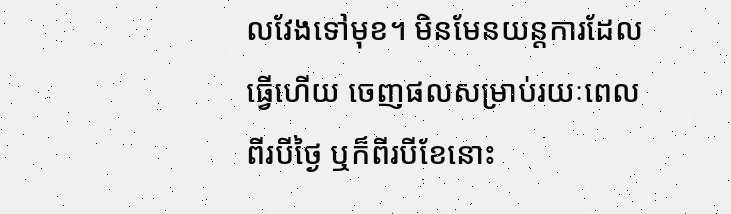លវែងទៅមុខ។ មិនមែនយន្តការដែលធ្វើហើយ ចេញផលសម្រាប់រយៈពេលពីរបីថ្ងៃ ឬក៏ពីរបីខែនោះ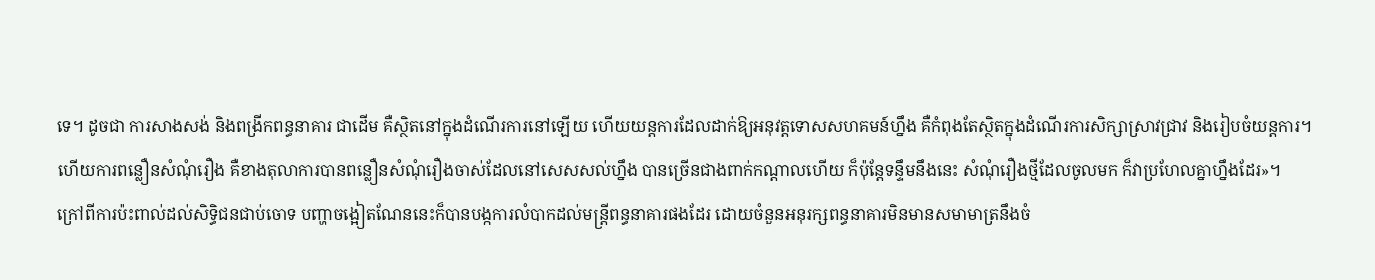ទេ។ ដូចជា ការសាងសង់ និងពង្រីកពន្ធនាគារ ជាដើម គឺស្ថិតនៅក្នុងដំណើរការនៅឡើយ ហើយយន្តការដែលដាក់ឱ្យអនុវត្តទោសសហគមន៍ហ្នឹង គឺកំពុងតែស្ថិតក្នុងដំណើរការសិក្សាស្រាវជ្រាវ និងរៀបចំយន្តការ។ ហើយការពន្លឿនសំណុំរឿង គឺខាងតុលាការបានពន្លឿនសំណុំរឿងចាស់ដែលនៅសេសសល់ហ្នឹង បានច្រើនជាងពាក់កណ្ដាលហើយ ក៏ប៉ុន្តែទន្ទឹមនឹងនេះ សំណុំរឿងថ្មីដែលចូលមក ក៏វាប្រហែលគ្នាហ្នឹងដែរ»។
ក្រៅពីការប៉ះពាល់ដល់សិទ្ធិជនជាប់ចោទ បញ្ហាចង្អៀតណែននេះក៏បានបង្កការលំបាកដល់មន្ត្រីពន្ធនាគារផងដែរ ដោយចំនួនអនុរក្សពន្ធនាគារមិនមានសមាមាត្រនឹងចំ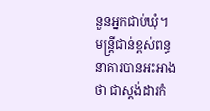នួនអ្នកជាប់ឃុំ។ មន្ត្រីជាន់ខ្ពស់ពន្ធនាគារបានអះអាងថា ជាស្តង់ដារកំ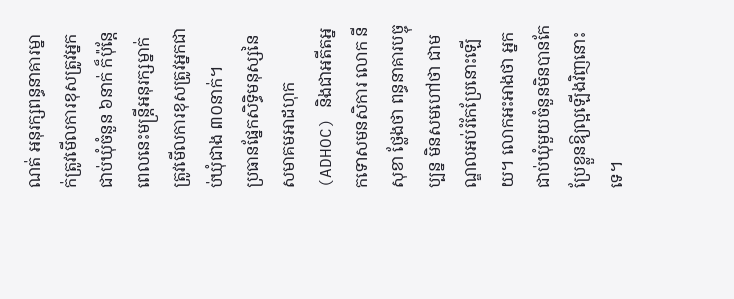ណត់ អនុរក្សពន្ធនាគារម្នាក់ត្រូវមើលការខុសត្រូវអ្នកជាប់ឃុំចំនួន ៦នាក់ ក៏ប៉ុន្តែពេលនេះមន្ត្រីអនុរក្សម្នាក់ ត្រូវមើលការខុសត្រូវអ្នកជាប់ឃុំជាង ៣០នាក់។
ប្រធានផ្នែកសិទ្ធិមនុស្សនៃសមាគមអាដហុក (ADHOC) និងជាអតីតអ្នកទោសមនសិការ លោក នី សុខា ថ្លែងថា ពន្ធនាគារបច្ចុប្បន្ន មិនសមហៅថា ជាមណ្ឌលអប់រំកែប្រែនោះឡើយ។ លោកអះអាងថា អ្នកជាប់ឃុំមួយចំនួនមិនបានកែប្រែខ្លួនឱ្យល្អឡើងវិញនោះទេ។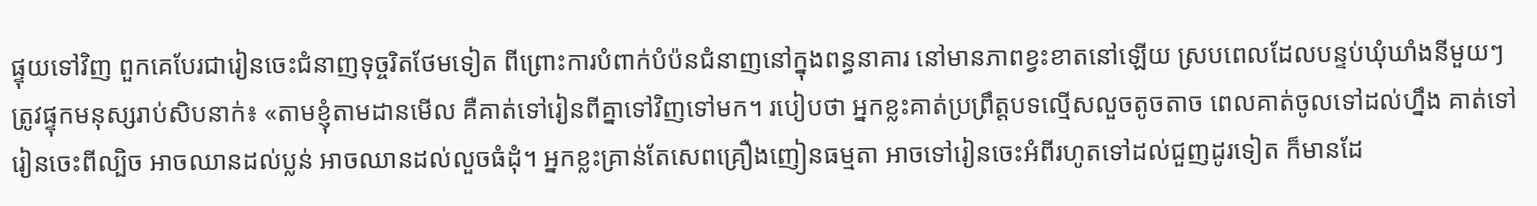ផ្ទុយទៅវិញ ពួកគេបែរជារៀនចេះជំនាញទុច្ចរិតថែមទៀត ពីព្រោះការបំពាក់បំប៉នជំនាញនៅក្នុងពន្ធនាគារ នៅមានភាពខ្វះខាតនៅឡើយ ស្របពេលដែលបន្ទប់ឃុំឃាំងនីមួយៗ ត្រូវផ្ទុកមនុស្សរាប់សិបនាក់៖ «តាមខ្ញុំតាមដានមើល គឺគាត់ទៅរៀនពីគ្នាទៅវិញទៅមក។ របៀបថា អ្នកខ្លះគាត់ប្រព្រឹត្តបទល្មើសលួចតូចតាច ពេលគាត់ចូលទៅដល់ហ្នឹង គាត់ទៅរៀនចេះពីល្បិច អាចឈានដល់ប្លន់ អាចឈានដល់លួចធំដុំ។ អ្នកខ្លះគ្រាន់តែសេពគ្រឿងញៀនធម្មតា អាចទៅរៀនចេះអំពីរហូតទៅដល់ជួញដូរទៀត ក៏មានដែ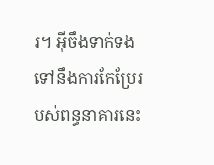រ។ អ៊ីចឹងទាក់ទងទៅនឹងការកែប្រែរបស់ពន្ធនាគារនេះ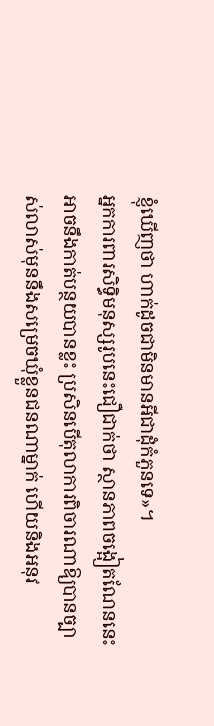ខ្ញុំឃើញថា ហាក់ដូចជាមិនមានអីជាដុំកំភួនទេ»។
អ្នកការពារសិទ្ធិមនុស្សរូបនេះជឿជាក់ថា ស្ថានភាពចង្អៀតណែននេះអាចនឹងកាត់បន្ថយបានខ្លះ ប្រសិនបើតុលាការពិចារណាឱ្យបានច្បាស់លាស់មុននឹងសម្រេចឃុំខ្លួនជនណាម្នាក់ ហើយនិងអនុវ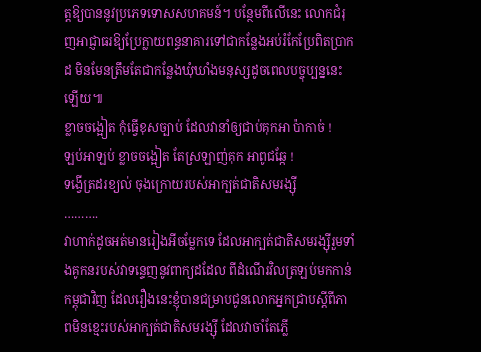ត្តឱ្យបាននូវប្រភេទទោសសហគមន៍។ បន្ថែមពីលើនេះ លោកជំរុញអាជ្ញាធរឱ្យប្រែក្លាយពន្ធនាគារទៅជាកន្លែងអប់រំកែប្រែពិតប្រាកដ មិនមែនត្រឹមតែជាកន្លែងឃុំឃាំងមនុស្សដូចពេលបច្ចុប្បន្ននេះឡើយ៕
ខ្លាចចង្អៀត កុំធ្វើខុសច្បាប់ ដែលវានាំឲ្យជាប់គុកអា ប៉ាកាច់ !
ឡប់អាឡប់ ខ្លាចចង្អៀត តែស្រឡាញ់គុក អាពូជឆ្កែ !
ទង្វើត្រដរខ្យល់ ចុងក្រោយរបស់អាក្បត់ជាតិសមរង្ស៊ី
……….
វាហាក់ដូចអត់មានរៀងអីចម្លែកទេ ដែលអាក្បត់ជាតិសមរង្ស៊ីរួមទាំងគូកនរបស់វាទន្ទេញនូវពាក្យដដែល ពីដំណើរវិលត្រឡប់មកកាន់កម្ពុជាវិញ ដែលរឿងនេះខ្ញុំបានជម្រាបជូនលោកអ្នកជ្រាបស្តីពីភាពមិនខ្មេះរបស់អាក្បត់ជាតិសមរង្ស៊ី ដែលវាចាំតែភ្លើ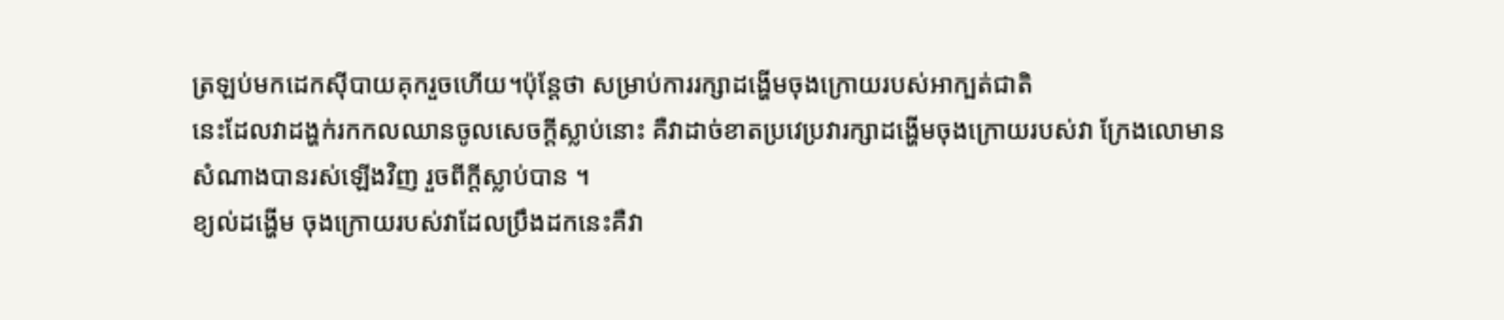ត្រឡប់មកដេកស៊ីបាយគុករួចហើយ។ប៉ុន្តែថា សម្រាប់ការរក្សាដង្ហើមចុងក្រោយរបស់អាក្បត់ជាតិ
នេះដែលវាដង្ហក់រកកលឈានចូលសេចក្តីស្លាប់នោះ គឺវាដាច់ខាតប្រវេប្រវារក្សាដង្ហើមចុងក្រោយរបស់វា ក្រែងលោមានសំណាងបានរស់ឡើងវិញ រួចពីក្តីស្លាប់បាន ។
ខ្យល់ដង្ហើម ចុងក្រោយរបស់វាដែលប្រឹងដកនេះគឺវា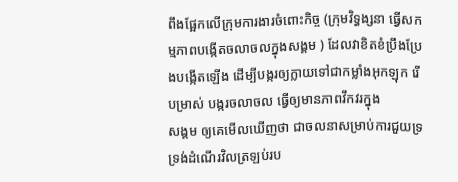ពឹងផ្អែកលើក្រុមការងារចំពោះកិច្ច (ក្រុមវិទ្ធង្សនា ធ្វើសកម្មភាពបង្កើតចលាចលក្នុងសង្គម ) ដែលវាខិតខំប្រឹងប្រែងបង្កើតឡើង ដើម្បីបង្ករឲ្យក្លាយទៅជាកម្លាំងអុកឡុក រើបម្រាស់ បង្ករចលាចល ធ្វើឲ្យមានភាពវឹកវរក្នុង
សង្គម ឲ្យគេមើលឃើញថា ជាចលនាសម្រាប់ការជួយទ្រទ្រង់ដំណើរវិលត្រឡប់រប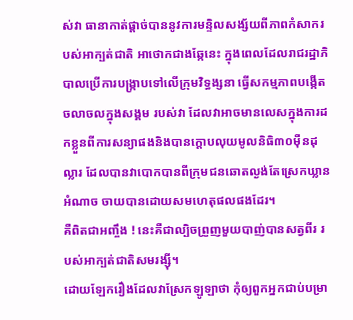ស់វា ធានាកាត់ផ្តាច់បាននូវការមន្ទិលសង្ស័យពីភាពកំសាករបស់អាក្បត់ជាតិ អាថោកជាងឆ្កែនេះ ក្នុងពេលដែលរាជរដ្ឋាភិបាលប្រើការបង្ក្រាបទៅលើក្រុមវិទ្ធង្សនា ធ្វើសកម្មភាពបង្កើតចលាចលក្នុងសង្គម របស់វា ដែលវាអាចមានលេសក្នុងការដកខ្លួនពីការសន្យាផងនិងបានក្តោបលុយមូលនិធិ៣០ម៉ឺនដុល្លារ ដែលបានវាបោកបានពីក្រុមជនឆោតល្ងង់តែស្រេកឃ្លានអំណាច ចាយបានដោយសមហេតុផលផងដែរ។
គឺពិតជាអញ្ចឹង ! នេះគឺជាល្បិចព្រួញមួយបាញ់បានសត្វពីរ របស់អាក្បត់ជាតិសមរង្ស៊ី។
ដោយឡែករឿងដែលវាស្រែកឡូឡាថា កុំឲ្យពួកអ្នកជាប់បម្រា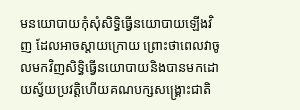មនយោបាយកុំសុំសិទ្ធិធ្វើនយោបាយឡើងវិញ ដែលអាចស្តាយក្រោយ ព្រោះថាពេលវាចូលមកវិញសិទ្ធិធ្វើនយោបាយនិងបានមកដោយស្វ័យប្រវត្តិហើយគណបក្សសង្គ្រោះជាតិ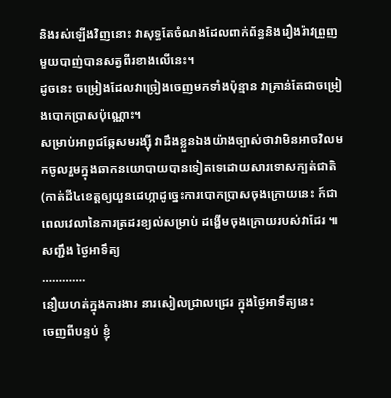និងរស់ឡើងវិញនោះ វាសុទ្ធតែចំណងដែលពាក់ព័ន្ធនិងរឿងរ៉ាវព្រួញមួយបាញ់បានសត្វពីរខាងលើនេះ។
ដូចនេះ ចម្រៀងដែលវាច្រៀងចេញមកទាំងប៉ុន្មាន វាគ្រាន់តែជាចម្រៀងបោកប្រាសប៉ុណ្ណោះ។
សម្រាប់អាពូជឆ្កែសមរង្ស៊ី វាដឹងខ្លួនឯងយ៉ាងច្បាស់ថាវាមិនអាចវិលមកចូលរួមក្នុងឆាកនយោបាយបានទៀតទេដោយសារទោសក្បត់ជាតិ (កាត់ដី៤ខេត្តឲ្យយួនដេហ្កាដូច្នេះការបោកប្រាសចុងក្រោយនេះ ក៍ជាពេលវេលានៃការត្រដរខ្យល់សម្រាប់ ដង្ហើមចុងក្រោយរបស់វាដែរ ៕
សញ្ជឹង ថ្ងៃអាទឹត្យ
………….
នឿយហត់ក្នុងការងារ នារសៀលជ្រាលជ្រេរ ក្នុងថ្ងៃអាទឹត្យនេះ
ចេញពីបន្ទប់ ខ្ញុំ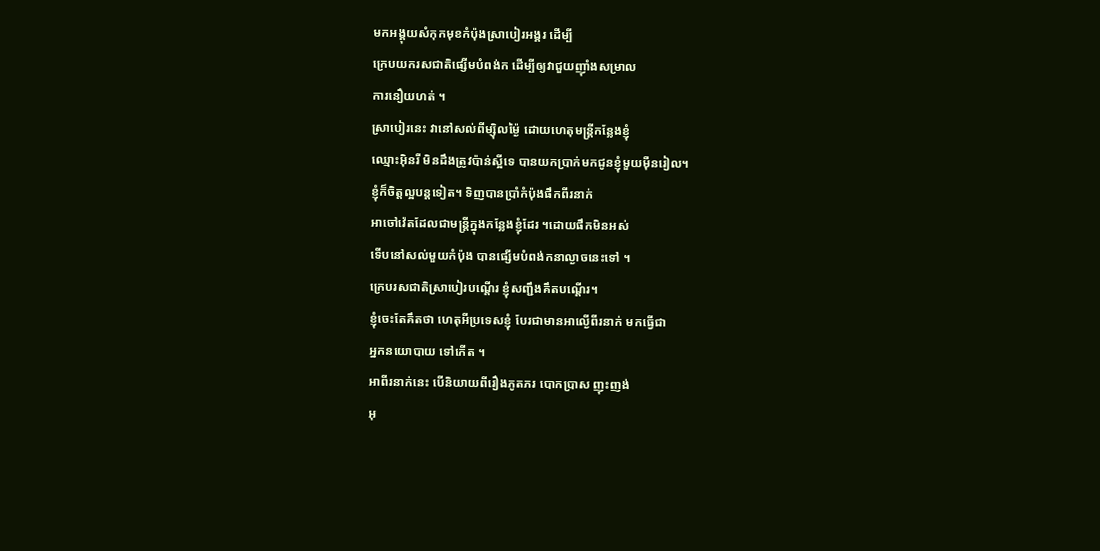មកអង្គុយសំកុកមុខកំប៉ុងស្រាបៀរអង្គរ ដេីម្បី
ក្រេបយករសជាតិផ្សេីមបំពង់ក ដេីម្បីឲ្យវាជួយញុាំងសម្រាល
ការនឿយហត់ ។
ស្រាបៀរនេះ វានៅសល់ពីម្សុិលម្ង៉ៃ ដោយហេតុមន្ត្រីកន្លែងខ្ញុំ
ឈ្មោះអុិនរី មិនដឹងត្រូវប៉ាន់ស្អីទេ បានយកប្រាក់មកជូនខ្ញុំមួយមុឺនរៀល។
ខ្ញុំក៏ចិត្តល្អបន្តទៀត។ ទិញបានប្រាំកំប៉ុងផឹកពីរនាក់
អាចៅវ៉េតដែលជាមន្ត្រីក្នុងកន្លែងខ្ញុំដែរ ។ដោយផឹកមិនអស់
ទេីបនៅសល់មួយកំប៉ុង បានផ្សេីមបំពង់កនាល្ងាចនេះទៅ ។
ក្រេបរសជាតិស្រាបៀរបណ្តេីរ ខ្ញុំសញ្ជឹងគឹតបណ្តេីរ។
ខ្ញុំចេះតែគឹតថា ហេតុអីប្រទេសខ្ញុំ បែរជាមានអាល្ងេីពីរនាក់ មកធ្វេីជា
អ្នកនយោបាយ ទៅកេីត ។
អាពីរនាក់នេះ បេីនិយាយពីរឿងភូតភរ បោកប្រាស ញុះញង់
អុ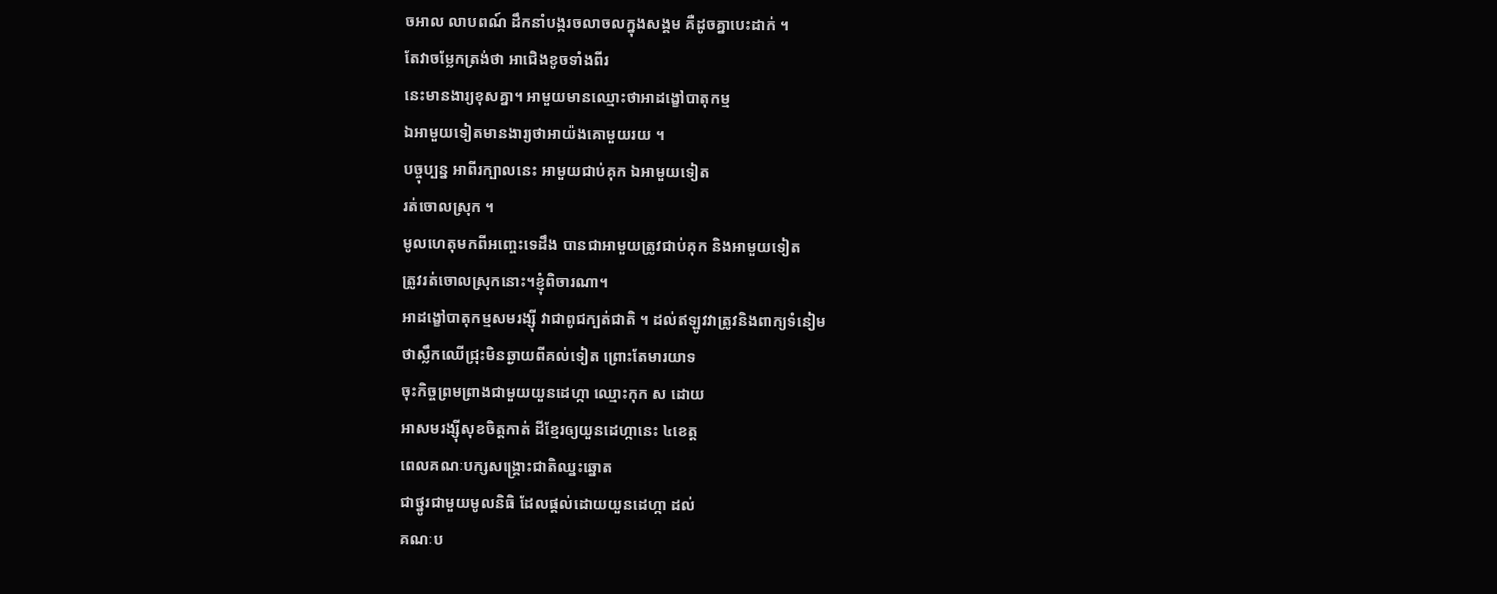ចអាល លាបពណ៍ ដឹកនាំបង្ករចលាចលក្នុងសង្គម គឺដូចគ្នាបេះដាក់ ។
តែវាចម្លែកត្រង់ថា អាជេិងខូចទាំងពីរ
នេះមានងារ្យខុសគ្នា។ អាមួយមានឈ្មោះថាអាដង្ខៅបាតុកម្ម
ឯអាមួយទៀតមានងារ្យថាអាយ៉ងគោមួយរយ ។
បច្ចុប្បន្ន អាពីរក្បាលនេះ អាមួយជាប់គុក ឯអាមួយទៀត
រត់ចោលស្រុក ។
មូលហេតុមកពីអញ្ចេះទេដឹង បានជាអាមួយត្រូវជាប់គុក និងអាមួយទៀត
ត្រូវរត់ចោលស្រុកនោះ។ខ្ញុំពិចារណា។
អាដង្ខៅបាតុកម្មសមរង្សុី វាជាពូជក្បត់ជាតិ ។ ដល់ឥឡូវវាត្រូវនិងពាក្យទំនៀម
ថាស្លឹកឈេីជ្រុះមិនឆ្ងាយពីគល់ទៀត ព្រោះតែមារយាទ
ចុះកិច្ចព្រមព្រាងជាមួយយួនដេហ្កា ឈ្មោះកុក ស ដោយ
អាសមរង្សុីសុខចិត្តកាត់ ដីខ្មែរឲ្យយួនដេហ្កានេះ ៤ខេត្ត
ពេលគណៈបក្សសង្គ្រោះជាតិឈ្នះឆ្នោត
ជាថ្នូរជាមួយមូលនិធិ ដែលផ្តល់ដោយយួនដេហ្កា ដល់
គណៈប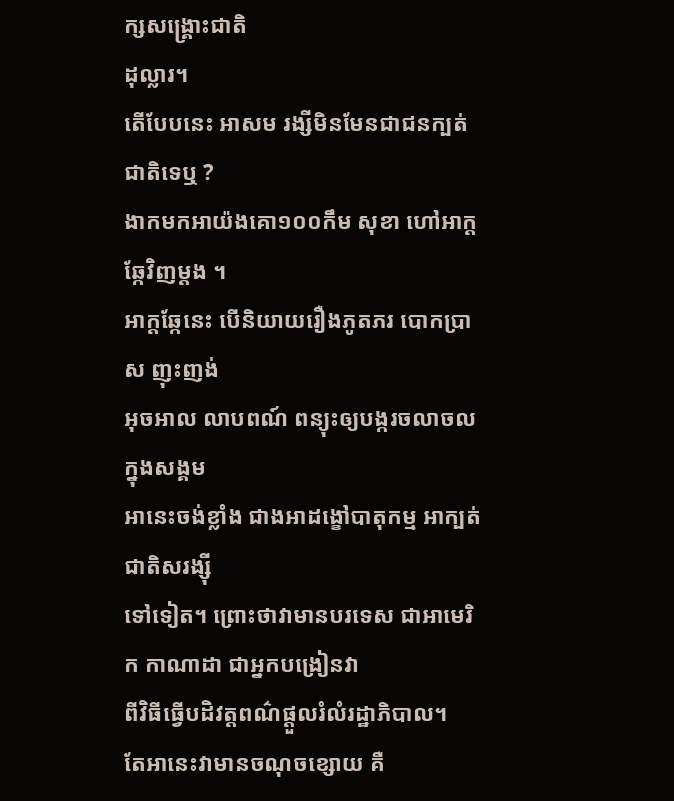ក្សសង្គ្រោះជាតិ
ដុល្លារ។
តេីបែបនេះ អាសម រង្សីមិនមែនជាជនក្បត់ជាតិទេឬ ?
ងាកមកអាយ៉ងគោ១០០កឹម សុខា ហៅអាក្តឆ្កែវិញម្តង ។
អាក្តឆ្កែនេះ បេីនិយាយរឿងភូតភរ បោកប្រាស ញុះញង់
អុចអាល លាបពណ៍ ពន្យុះឲ្យបង្ករចលាចលក្នុងសង្គម
អានេះចង់ខ្លាំង ជាងអាដង្ខៅបាតុកម្ម អាក្បត់ជាតិសរង្សុី
ទៅទៀត។ ព្រោះថាវាមានបរទេស ជាអាមេរិក កាណាដា ជាអ្នកបង្រៀនវា
ពីវិធីធ្វេីបដិវត្តពណ៌ផ្តួលរំលំរដ្ឋាភិបាល។
តែអានេះវាមានចណុចខ្សោយ គឺ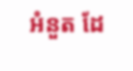អំនួត ដែ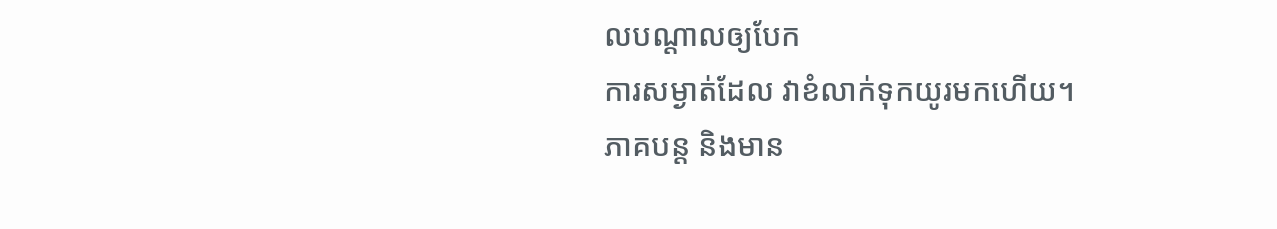លបណ្តាលឲ្យបែក
ការសម្ងាត់ដែល វាខំលាក់ទុកយូរមកហេីយ។
ភាគបន្ត និងមាន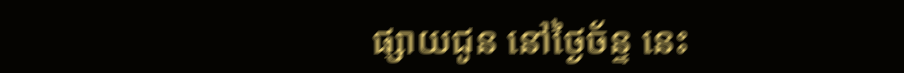ផ្សាយជូន នៅថ្ងៃច័ន្ទ នេះ